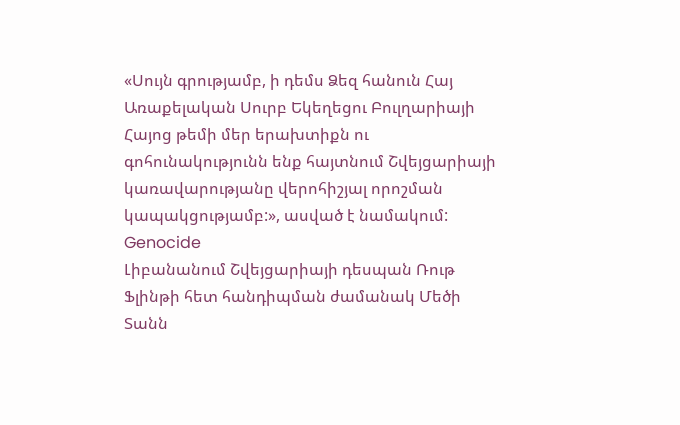«Սույն գրությամբ, ի դեմս Ձեզ հանուն Հայ Առաքելական Սուրբ Եկեղեցու Բուլղարիայի Հայոց թեմի մեր երախտիքն ու գոհունակությունն ենք հայտնում Շվեյցարիայի կառավարությանը վերոհիշյալ որոշման կապակցությամբ:», ասված է նամակում:
Genocide
Լիբանանում Շվեյցարիայի դեսպան Ռութ Ֆլինթի հետ հանդիպման ժամանակ Մեծի Տանն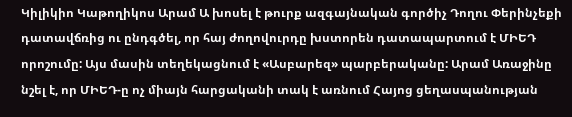Կիլիկիո Կաթողիկոս Արամ Ա խոսել է թուրք ազգայնական գործիչ Դողու Փերինչեքի դատավճռից ու ընդգծել, որ հայ ժողովուրդը խստորեն դատապարտում է ՄԻԵԴ որոշումը: Այս մասին տեղեկացնում է «Ասբարեզ» պարբերականը: Արամ Առաջինը նշել է, որ ՄԻԵԴ-ը ոչ միայն հարցականի տակ է առնում Հայոց ցեղասպանության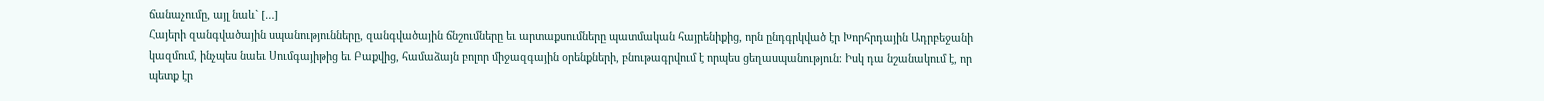ճանաչումը, այլ նաև` […]
Հայերի զանգվածային սպանությունները, զանգվածային ճնշումները եւ արտաքսումները պատմական հայրենիքից, որն ընդգրկված էր Խորհրդային Ադրբեջանի կազմում, ինչպես նաեւ Սումգայիթից եւ Բաքվից, համաձայն բոլոր միջազգային օրենքների, բնութագրվում է որպես ցեղասպանություն։ Իսկ դա նշանակում է, որ պետք էր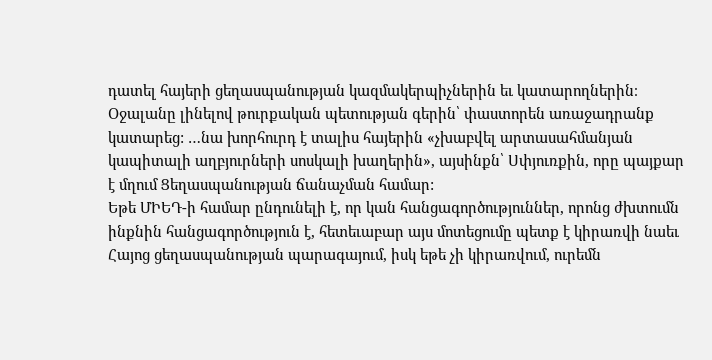դատել հայերի ցեղասպանության կազմակերպիչներին եւ կատարողներին։
Օջալանը լինելով թուրքական պետության գերին՝ փաստորեն առաջադրանք կատարեց: …նա խորհուրդ է տալիս հայերին «չխաբվել արտասահմանյան կապիտալի աղբյուրների սոսկալի խաղերին», այսինքն՝ Սփյուռքին, որը պայքար է մղում Ցեղասպանության ճանաչման համար:
Եթե ՄԻԵԴ-ի համար ընդունելի է, որ կան հանցագործություններ, որոնց ժխտումն ինքնին հանցագործություն է, հետեւաբար այս մոտեցումը պետք է կիրառվի նաեւ Հայոց ցեղասպանության պարագայում, իսկ եթե չի կիրառվում, ուրեմն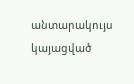անտարակույս կայացված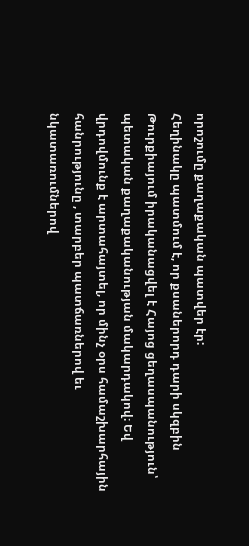որոշումը քաղաքական պատվեր էր:
Հեղինակը պատմում է, որ քսաներորդ դարի սկզբին Թուրքիայում իրականացվել է Հայոց ցեղասպանություն՝ պետական քաղաքականության մակարդակով։ Եվ վրդովմունք է արտահայտել, որ մինչ օրս համաշխարհային հանրությունը , տարբեր պատճառներով եւ նկատառումներով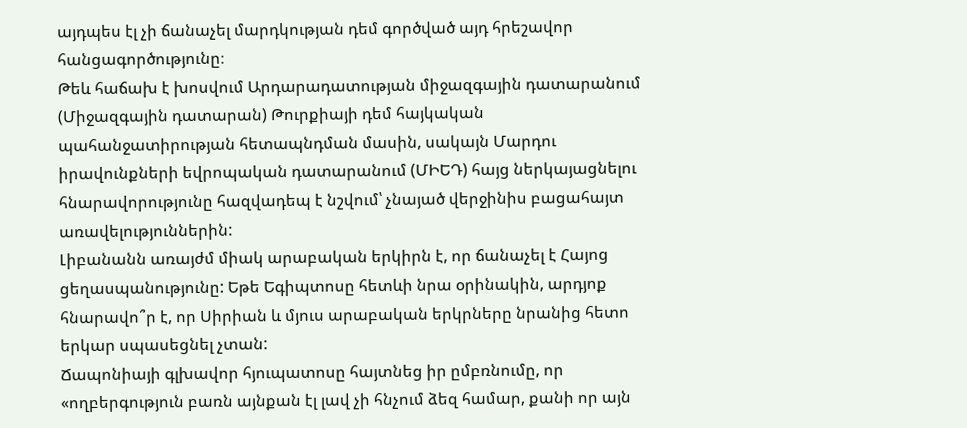այդպես էլ չի ճանաչել մարդկության դեմ գործված այդ հրեշավոր հանցագործությունը։
Թեև հաճախ է խոսվում Արդարադատության միջազգային դատարանում (Միջազգային դատարան) Թուրքիայի դեմ հայկական պահանջատիրության հետապնդման մասին, սակայն Մարդու իրավունքների եվրոպական դատարանում (ՄԻԵԴ) հայց ներկայացնելու հնարավորությունը հազվադեպ է նշվում՝ չնայած վերջինիս բացահայտ առավելություններին:
Լիբանանն առայժմ միակ արաբական երկիրն է, որ ճանաչել է Հայոց ցեղասպանությունը: Եթե Եգիպտոսը հետևի նրա օրինակին, արդյոք հնարավո՞ր է, որ Սիրիան և մյուս արաբական երկրները նրանից հետո երկար սպասեցնել չտան:
Ճապոնիայի գլխավոր հյուպատոսը հայտնեց իր ըմբռնումը, որ «ողբերգություն բառն այնքան էլ լավ չի հնչում ձեզ համար, քանի որ այն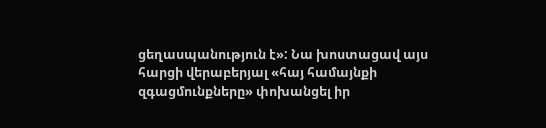ցեղասպանություն է»: Նա խոստացավ այս հարցի վերաբերյալ «հայ համայնքի զգացմունքները» փոխանցել իր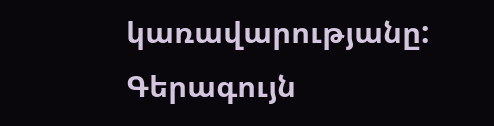կառավարությանը:
Գերագույն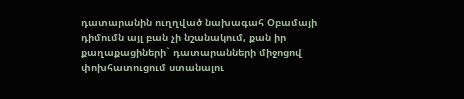դատարանին ուղղված նախագահ Օբամայի դիմումն այլ բան չի նշանակում, քան իր քաղաքացիների` դատարանների միջոցով փոխհատուցում ստանալու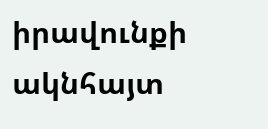իրավունքի ակնհայտ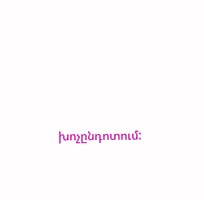խոչընդոտում: